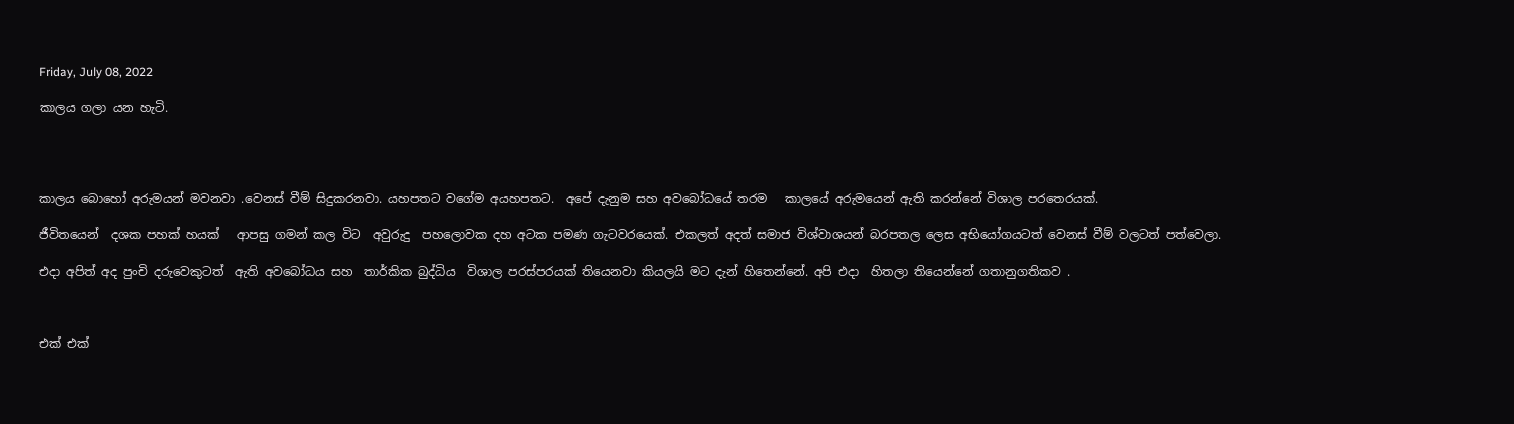Friday, July 08, 2022

කාලය ගලා යන හැටි.




කාලය බොහෝ අරුමයන් මවනවා .වෙනස් වීම් සිදුකරනවා. යහපතට වගේම අයහපතට.  අපේ දැනුම සහ අවබෝධයේ තරම   කාලයේ අරුමයෙන් ඇති කරන්නේ විශාල පරතෙරයක්.

ජීවිතයෙන්  දශක පහක් හයක්   ආපසු ගමන් කල විට  අවුරුදු  පහලොවක දහ අටක පමණ ගැටවරයෙක්. එකලත් අදත් සමාජ විශ්වාශයන් බරපතල ලෙස අභියෝගයටත් වෙනස් වීම් වලටත් පත්වෙලා.

එදා අපිත් අද පුංචි දරුවෙකුටත්  ඇති අවබෝධය සහ  තාර්කික බුද්ධිය  විශාල පරස්පරයක් තියෙනවා කියලයි මට දැන් හිතෙන්නේ. අපි එදා  හිතලා තියෙන්නේ ගතානුගතිකව .



එක් එක්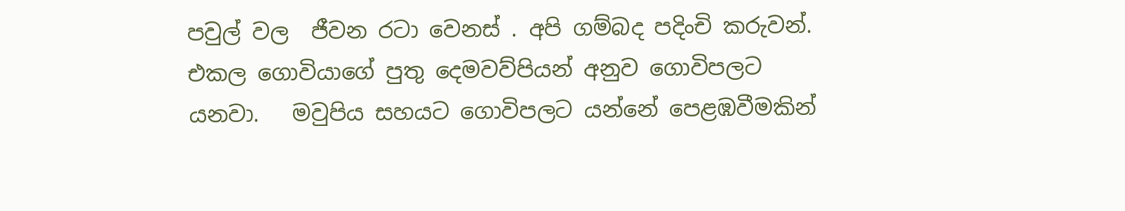පවුල් වල  ජීවන රටා වෙනස් . අපි ගම්බද පදිංචි කරුවන්.  එකල ගොවියාගේ පුතු දෙමවව්පියන් අනුව ගොවිපලට  යනවා.   මවුපිය සහයට ගොවිපලට යන්නේ පෙළඹවීමකින්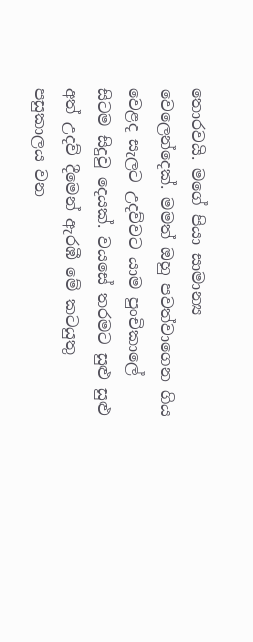තොරවයි. මගේ පියා සාමාන්‍ය වෙලෙන්දෙක්. මමත් ඔහු පවත්වාගෙන ගිය වෙළද සැලට උදව්වට යාම පුංචිකාලේ සිටම සිදුවු දෙයක්. වයසේ තරමට සුළු සුළු අත් උදව් දීමෙන් ඇරඹී මේ කටයුතු පසුකාලය වන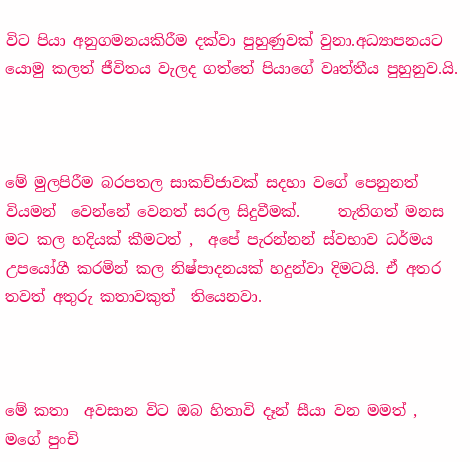විට පියා අනුගමනයකිරීම දක්වා පුහුණුවක් වුනා.අධ්‍යාපනයට යොමු කලත් ජීවිතය වැලද ගත්තේ පියාගේ වෘත්තීය පුහුනුව.යි.



මේ මුලපිරීම බරපතල සාකච්ජාවක් සදහා වගේ පෙනුනත් වියමන්  වෙන්නේ වෙනත් සරල සිදුවීමක්.     තැතිගත් මනස මට කල හදියක් කීමටත් ,  අපේ පැරන්නන් ස්වභාව ධර්මය උපයෝගී කරමින් කල නිෂ්පාදනයක් හදුන්වා දිමටයි. ඒ අතර තවත් අතුරු කතාවකුත්  තියෙනවා.



මේ කතා  අවසාන විට ඔබ හිතාවි දෑන් සීයා වන මමත් ,   මගේ පුංචි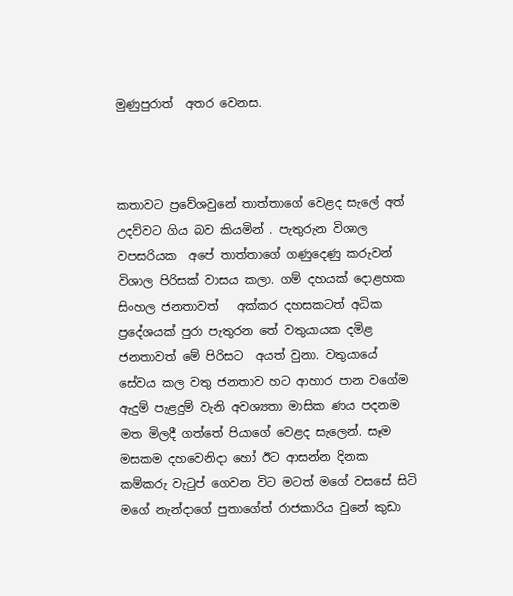මුණුපුරාත්  අතර වෙනස.



කතාවට ප්‍රවේශවුනේ තාත්තාගේ වෙළද සැලේ අත් උදව්වට ගිය බව කියමින් . පැතුරුන විශාල වපසරියක  අපේ තාත්තාගේ ගණුදෙණු කරුවන් විශාල පිරිසක් වාසය කලා. ගම් දහයක් දොළහක සිංහල ජනතාවත්   අක්කර දහසකටත් අධික ප්‍රදේශයක් පුරා පැතුරන තේ වතුයායක දමිළ ජනතාවත් මේ පිරිසට  අයත් වුනා. වතුයායේ    සේවය කල වතු ජනතාව හට ආහාර පාන වගේම ඇදුම් පැළදුම් වැනි අවශ්‍යතා මාසික ණය පදනම මත මිලදී ගත්තේ පියාගේ වෙළද සැලෙන්. සෑම මසකම දහවෙනිදා හෝ ඊට ආසන්න දිනක කම්කරු වැටුප් ගෙවන විට මටත් මගේ වසසේ සිටි මගේ නැන්දාගේ පුතාගේත් රාජකාරිය වුනේ කුඩා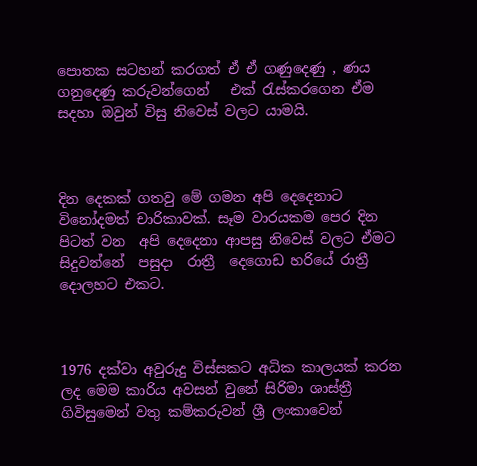පොතක සටහන් කරගත් ඒ ඒ ගණුදෙණු , ණය  ගනුදෙණු කරුවන්ගෙන්   එක් රැස්කරගෙන ඒම සදහා ඔවුන් විසු නිවෙස් වලට යාමයි.



දින දෙකක් ගතවු මේ ගමන අපි දෙදෙනාට විනෝදමත් චාරිකාවක්. සෑම වාරයකම පෙර දින පිටත් වන  අපි දෙදෙනා ආපසු නිවෙස් වලට ඒමට සිදුවන්නේ  පසුදා  රාත්‍රී  දෙගොඩ හරියේ රාත්‍රී දොලහට එකට.



1976 දක්වා අවුරුදු විස්සකට අධික කාලයක් කරන ලද මෙම කාරිය අවසන් වුනේ සිරිමා ශාස්ත්‍රී ගිවිසුමෙන් වතු කම්කරුවන් ශ්‍රී ලංකාවෙන්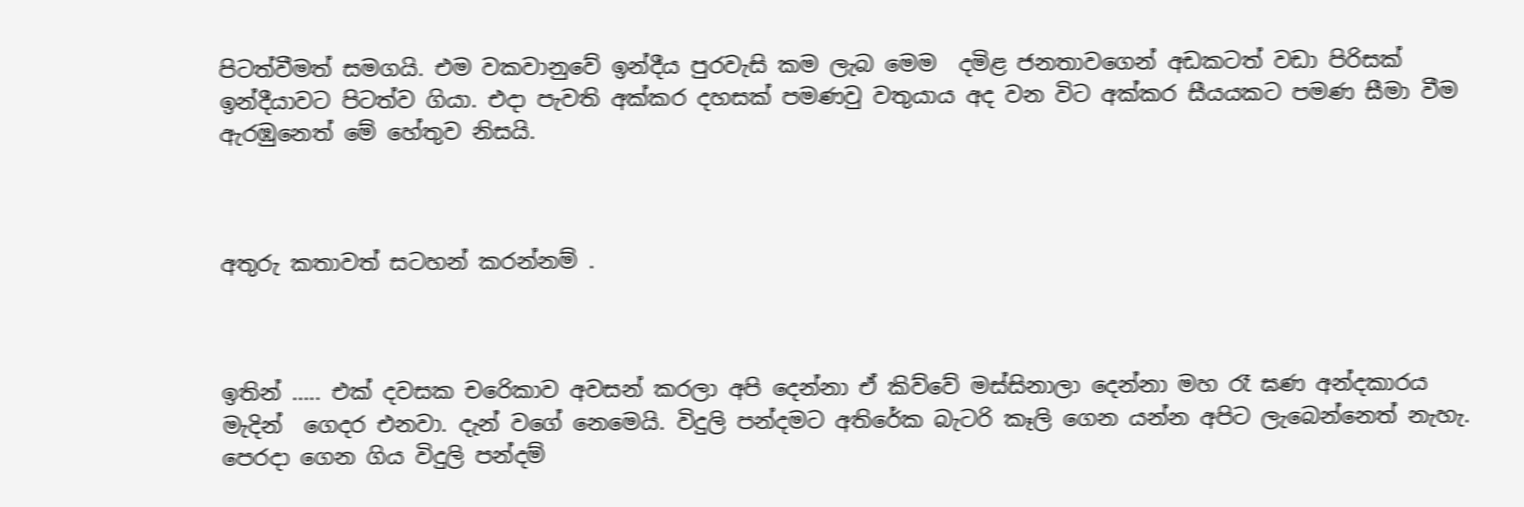පිටත්වීමත් සමගයි. එම වකවානුවේ ඉන්දීය පුරවැසි කම ලැබ මෙම  දමිළ ජනතාවගෙන් අඩකටත් වඩා පිරිසක් ඉන්දීයාවට පිටත්ව ගියා. එදා පැවති අක්කර දහසක් පමණවු වතුයාය අද වන විට අක්කර සීයයකට පමණ සීමා වීම ඇරඹුනෙත් මේ හේතුව නිසයි.



අතුරු කතාවත් සටහන් කරන්නම් .



ඉතින් ….. එක් දවසක චරෙිකාව අවසන් කරලා අපි දෙන්නා ඒ කිව්වේ මස්සිනාලා දෙන්නා මහ රෑ ඝණ අන්දකාරය මැදින්  ගෙදර එනවා. දැන් වගේ නෙමෙයි. විදුලි පන්දමට අතිරේක බැටරි කෑලි ගෙන යන්න අපිට ලැබෙන්නෙත් නැහැ. පෙරදා ගෙන ගිය විදුලි පන්දම්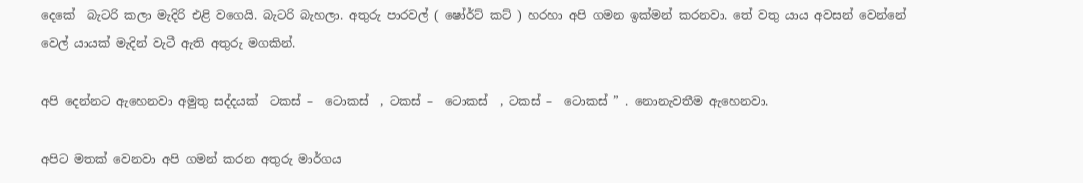දෙකේ  බැටරි කලා මැදිරි එළි වගෙයි. බැටරි බැහලා. අතුරු පාරවල් ( ෂෝර්ට් කට් ) හරහා අපි ගමන ඉක්මන් කරනවා. තේ වතු යාය අවසන් වෙන්නේ වෙල් යායක් මැදින් වැටී ඇති අතුරු මගකින්.

අපි දෙන්නට ඇහෙනවා අමුතු සද්දයක්  ටකස් –  ටොකස්  , ටකස් –  ටොකස්  , ටකස් –  ටොකස් ” . නොනැවතීම ඇහෙනවා.

අපිට මතක් වෙනවා අපි ගමන් කරන අතුරු මාර්ගය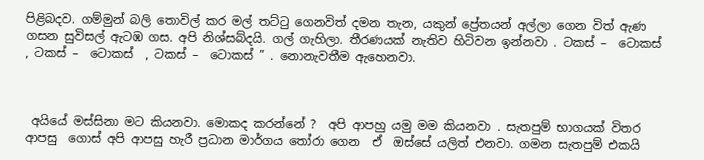පිළිබදව. ගම්මුන් බලි තොවිල් කර මල් තට්ටු ගෙනවිත් දමන තැන, යකුන් ප්‍රේතයන් අල්ලා ගෙන විත් ඇණ ගසන සුවිසල් ඇටඹ ගස. අපි නිශ්සබ්දයි. ගල් ගැහිලා. තීරණයක් නැතිව හිටිවන ඉන්නවා . ටකස් –  ටොකස්  , ටකස් –  ටොකස්  , ටකස් –  ටොකස් ” . නොනැවතීම ඇහෙනවා.



 අයියේ මස්සිනා මට කියනවා. මොකද කරන්නේ ?  අපි ආපහු යමු මම කියනවා . සැතපුම් භාගයක් විතර ආපසු  ගොස් අපි ආපසු හැරී ප්‍රධාන මාර්ගය තෝරා ගෙන  ඒ  ඔස්සේ යලිත් එනවා. ගමන සැතපුම් එකයි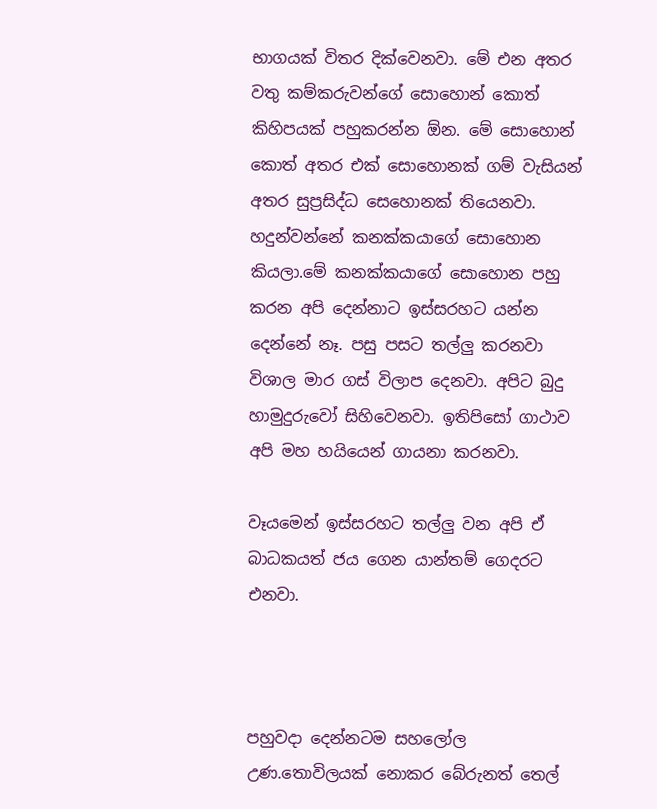භාගයක් විතර දික්වෙනවා. මේ එන අතර වතු කම්කරුවන්ගේ සොහොන් කොත් කිහිපයක් පහුකරන්න ඕන. මේ සොහොන් කොත් අතර එක් සොහොනක් ගම් වැසියන් අතර සුප්‍රසිද්ධ සෙහොනක් තියෙනවා. හදුන්වන්නේ කනක්කයාගේ සොහොන කියලා.මේ කනක්කයාගේ සොහොන පහු කරන අපි දෙන්නාට ඉස්සරහට යන්න දෙන්නේ නෑ. පසු පසට තල්ලු කරනවා විශාල මාර ගස් විලාප දෙනවා. අපිට බුදු හාමුදුරුවෝ සිහිවෙනවා. ඉතිපිසෝ ගාථාව අපි මහ හයියෙන් ගායනා කරනවා.

වෑයමෙන් ඉස්සරහට තල්ලු වන අපි ඒ බාධකයත් ජය ගෙන යාන්තම් ගෙදරට එනවා.



පහුවදා දෙන්නටම සහලෝල උණ.තොවිලයක් නොකර බේරුනත් තෙල්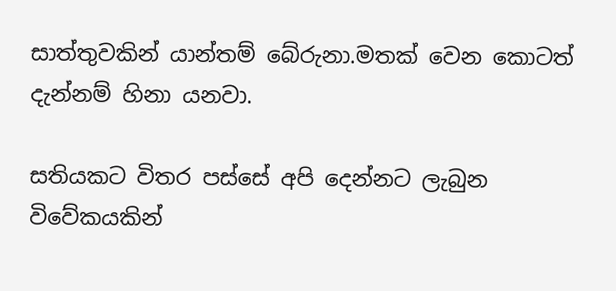සාත්තුවකින් යාන්තම් බේරුනා.මතක් වෙන කොටත් දැන්නම් හිනා යනවා.

සතියකට විතර පස්සේ අපි දෙන්නට ලැබුන විවේකයකින්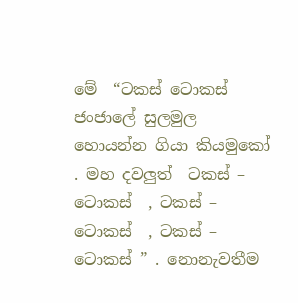මේ  “ටකස් ටොකස් ජංජාලේ සුලමුල හොයන්න ගියා කියමුකෝ . මහ දවලුත්  ටකස් –  ටොකස්  , ටකස් –  ටොකස්  , ටකස් –  ටොකස් ” . නොනැවතීම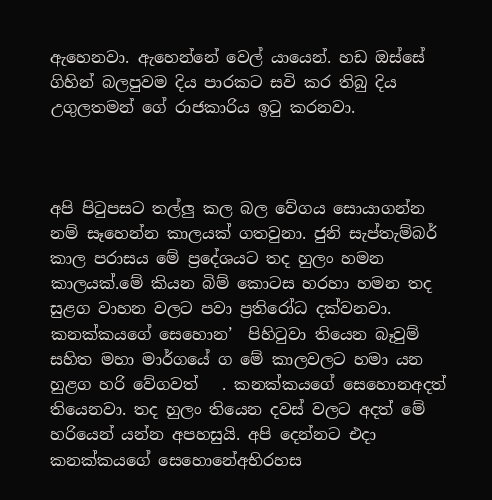ඇහෙනවා. ඇහෙන්නේ වෙල් යායෙන්. හඩ ඔස්සේ ගිහින් බලපුවම දිය පාරකට සවි කර තිබු දිය උගුලතමන් ගේ රාජකාරිය ඉටු කරනවා.



අපි පිටුපසට තල්ලු කල බල වේගය සොයාගන්න නම් සෑහෙන්න කාලයක් ගතවුනා. ජුනි සැප්තැම්බර් කාල පරාසය මේ ප්‍රදේශයට තද හුලං හමන කාලයක්.මේ කියන බිම් කොටස හරහා හමන තද සුළග වාහන වලට පවා ප්‍රතිරෝධ දක්වනවා. කනක්කයගේ සෙහොන’  පිහිටුවා තියෙන බෑවුම් සහිත මහා මාර්ගයේ ග මේ කාලවලට හමා යන හුළග හරි වේගවත්   . කනක්කයගේ සෙහොනඅදත් තියෙනවා. තද හුලං තියෙන දවස් වලට අදත් මේ හරියෙන් යන්න අපහසුයි. අපි දෙන්නට එදා  කනක්කයගේ සෙහොනේඅභිරහස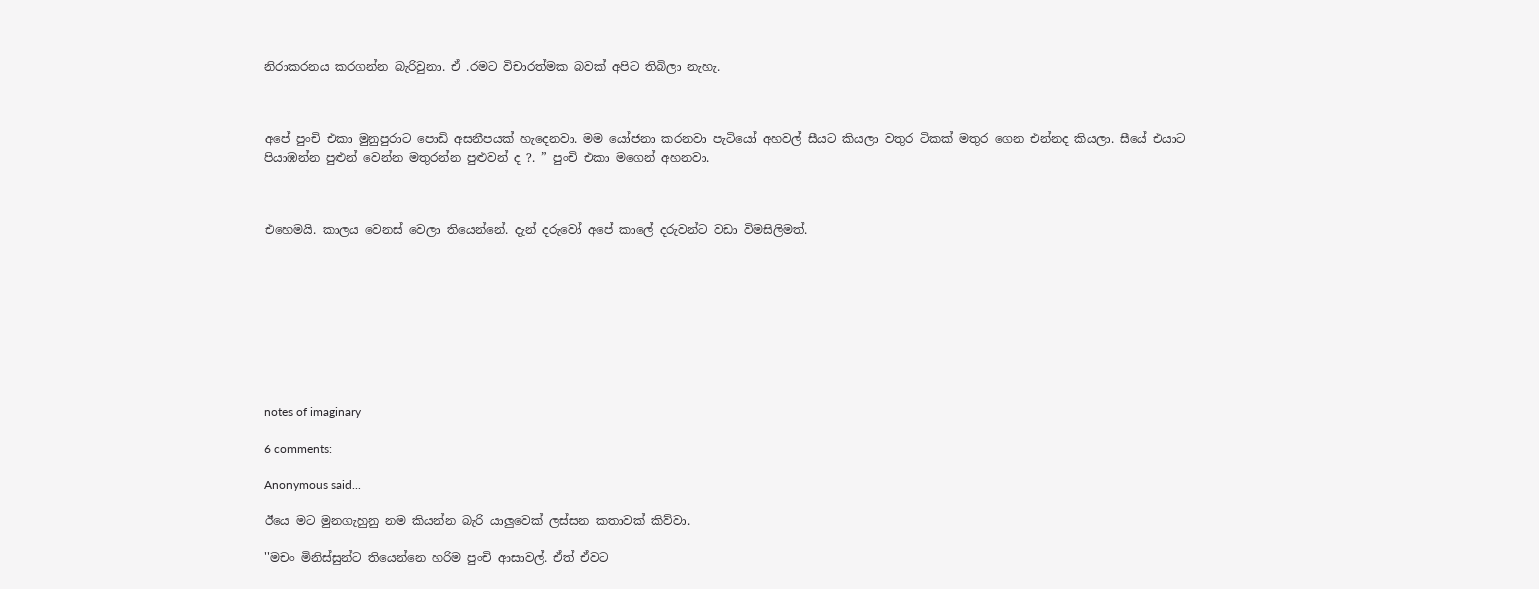නිරාකරනය කරගන්න බැරිවුනා. ඒ .රමට විචාරත්මක බවක් අපිට තිබිලා නැහැ.



අපේ පුංචි එකා මුනුපුරාට පොඩි අසනීපයක් හැදෙනවා. මම යෝජනා කරනවා පැටියෝ අහවල් සීයට කියලා වතුර ටිකක් මතුර ගෙන එන්නද කියලා. සීයේ එයාට පියාඹන්න පුළුන් වෙන්න මතුරන්න පුළුවන් ද ?. ” පුංචි එකා මගෙන් අහනවා.



එහෙමයි. කාලය වෙනස් වෙලා තියෙන්නේ. දැන් දරුවෝ අපේ කාලේ දරුවන්ට වඩා විමසිලිමත්.









notes of imaginary

6 comments:

Anonymous said...

ඊයෙ මට මුනගැහුනු නම කියන්න බැරි යාලුවෙක් ලස්සන කතාවක් කිව්වා.

''මචං මිනිස්සුන්ට තියෙන්නෙ හරිම පුංචි ආසාවල්. ඒත් ඒවට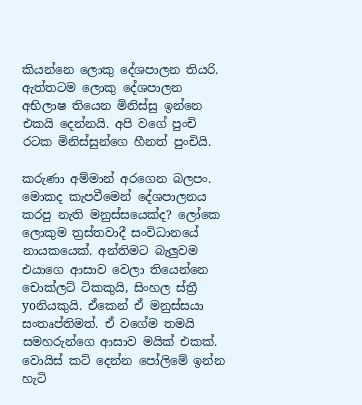කියන්නෙ ලොකු දේශපාලන තියරි. ඇත්තටම ලොකු දේශපාලන අභිලාෂ තියෙන මිනිස්සු ඉන්නෙ එකයි දෙන්නයි. අපි වගේ පුංචි රටක මිනිස්සුන්ගෙ හීනත් පුංචියි.

කරුණා අම්මාන් අරගෙන බලපං. මොකද කැපවීමෙන් දේශපාලනය කරපු නැති මනුස්සයෙක්ද? ලෝකෙ ලොකුම ත්‍රස්තවාදී සංවිධානයේ නායකයෙක්. අන්තිමට බැලුවම එයාගෙ ආසාව වෙලා තියෙන්නෙ චොක්ලට් ටිකකුයි, සිංහල ස්ත්‍රී yoනියකුයි. ඒකෙන් ඒ මනුස්සයා සංතෘප්තිමත්. ඒ වගේම තමයි සමහරුන්ගෙ ආසාව මයික් එකක්. වොයිස් කට් දෙන්න පෝලිමේ ඉන්න හැටි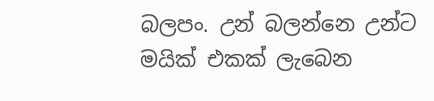බලපං. උන් බලන්නෙ උන්ට මයික් එකක් ලැබෙන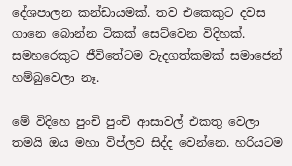දේශපාලන කන්ඩායමක්. තව එකෙකුට දවස ගානෙ බොන්න ටිකක් සෙට්වෙන විදිහක්. සමහරෙකුට ජීවිතේටම වැදගත්කමක් සමාජෙන් හම්බුවෙලා නෑ.

මේ විදිහෙ පුංචි පුංචි ආසාවල් එකතු වෙලා තමයි ඔය මහා විප්ලව සිද්ද වෙන්නෙ. හරියටම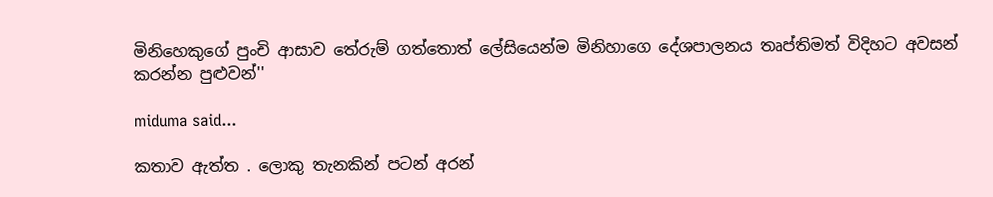මිනිහෙකුගේ පුංචි ආසාව තේරුම් ගත්තොත් ලේසියෙන්ම මිනිහාගෙ දේශපාලනය තෘප්තිමත් විදිහට අවසන් කරන්න පුළුවන්''

miduma said...

කතාව ඇත්ත . ලොකු තැනකින් පටන් අරන්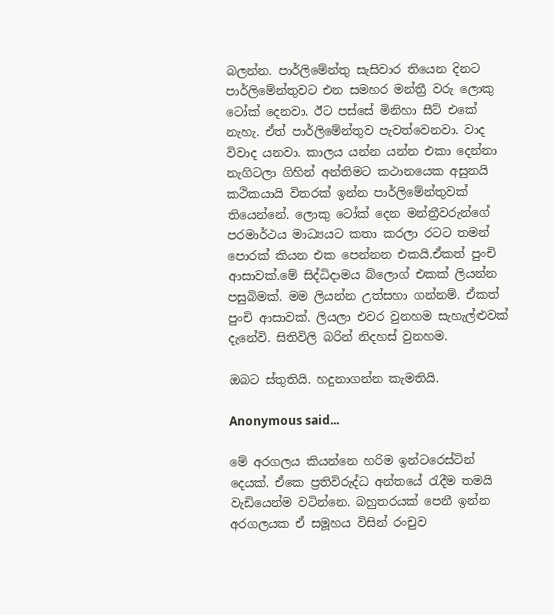බලන්න. පාර්ලිමේන්තු සැසිවාර තියෙන දිනට පාර්ලිමේන්තුවට එන සමහර මන්ත්‍රී වරු ලොකු ටෝක් දෙනවා. ඊට පස්සේ මිනිහා සීට් එකේ නැහැ. ඒත් පාර්ලිමේන්තුව පැවත්වෙනවා. වාද විවාද යනවා. කාලය යන්න යන්න එකා දෙන්නා නැගිටලා ගිහින් අන්තිමට කථානයෙක අසුනයි කථිකයායි විතරක් ඉන්න පාර්ලිමේන්තුවක් තියෙන්නේ. ලොකු ටෝක් දෙන මන්ත්‍රීවරුන්ගේ පරමාර්ථය මාධ්‍යයට කතා කරලා රටට තමන් පොරක් කියන එක පෙන්නන එකයි.ඒකත් පුංචි ආසාවක්.මේ සිද්ධිදාමය බ්ලොග් එකක් ලියන්න පසුබිමක්. මම ලියන්න උත්සහා ගන්නම්. ඒකත් පුංචි ආසාවක්. ලියලා එවර වුනහම සැහැල්ළුවක් දැනේවි. සිතිවිලි බරින් නිදහස් වුනහම.

ඔබට ස්තුතියි. හදුනාගන්න කැමතියි.

Anonymous said...

මේ අරගලය කියන්නෙ හරිම ඉන්ටරෙස්ටින් දෙයක්. ඒකෙ ප්‍රතිවිරුද්ධ අන්තයේ රැදීම තමයි වැඩියෙන්ම වටින්නෙ. බහුතරයක් පෙනී ඉන්න අරගලයක ඒ සමූහය විසින් රංචුව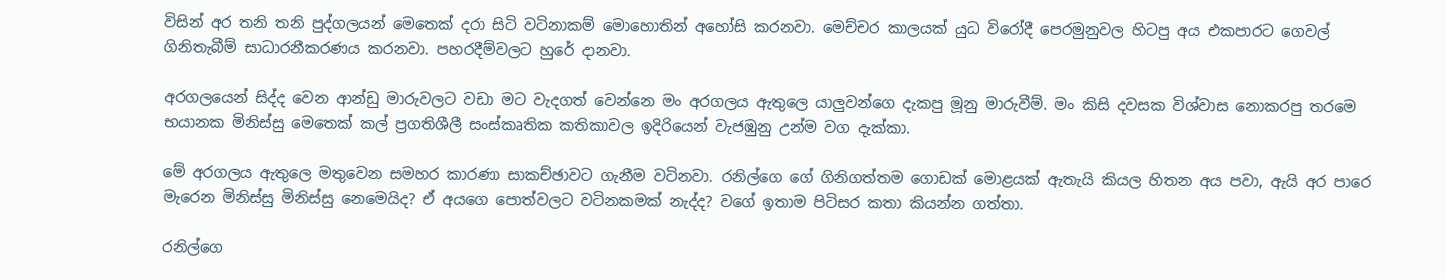විසින් අර තනි තනි පුද්ගලයන් මෙතෙක් දරා සිටි වටිනාකම් මොහොතින් අහෝසි කරනවා. මෙච්චර කාලයක් යුධ විරෝදී පෙරමුනුවල හිටපු අය එකපාරට ගෙවල් ගිනිතැබීම් සාධාරනීකරණය කරනවා. පහරදීම්වලට හුරේ දානවා.

අරගලයෙන් සිද්ද වෙන ආන්ඩු මාරුවලට වඩා මට වැදගත් වෙන්නෙ මං අරගලය ඇතුලෙ යාලුවන්ගෙ දැකපු මූනු මාරුවීම්. මං කිසි දවසක විශ්වාස නොකරපු තරමෙ භයානක මිනිස්සු මෙතෙක් කල් ප්‍රගතිශීලී සංස්කෘතික කතිකාවල ඉදිරියෙන් වැජඹුනු උන්ම වග දැක්කා.

මේ අරගලය ඇතුලෙ මතුවෙන සමහර කාරණා සාකච්ඡාවට ගැනීම වටිනවා. රනිල්ගෙ ගේ ගිනිගත්තම ගොඩක් මොළයක් ඇතැයි කියල හිතන අය පවා, ඇයි අර පාර‍ෙ මැරෙන මිනිස්සු මිනිස්සු නෙමෙයිද? ඒ අයගෙ පොත්වලට වටිනකමක් නැද්ද? වගේ ඉතාම පිටිසර කතා කියන්න ගත්තා.

රනිල්ගෙ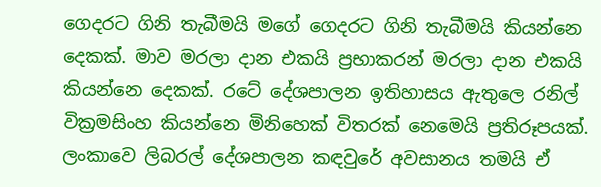ගෙදරට ගිනි තැබීමයි මගේ ගෙදරට ගිනි තැබීමයි කියන්නෙ දෙකක්. මාව මරලා දාන එකයි ප්‍රභාකරන් මරලා ‍දාන එකයි කියන්නෙ දෙකක්. රටේ දේශපාලන ඉතිහාසය ඇතුලෙ රනිල් වික්‍රමසිංහ කියන්නෙ මිනිහෙක් විතරක් නෙමෙයි ප්‍රතිරූපයක්. ලංකාවෙ ලිබරල් දේශපාලන කඳවුරේ අවසානය තමයි ඒ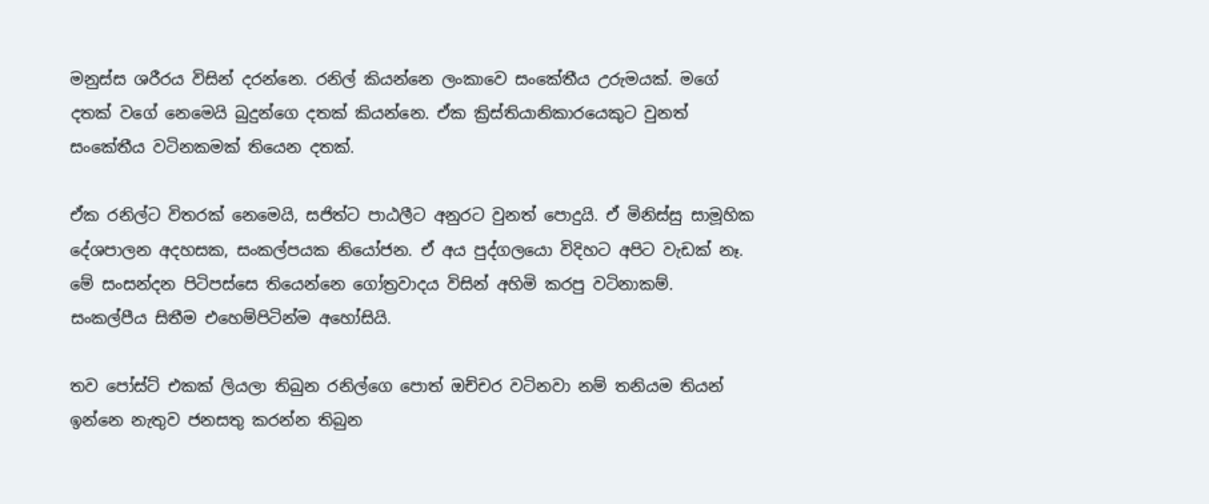මනුස්ස ශරීරය විසින් දරන්නෙ. රනිල් කියන්නෙ ලංකාවෙ සංකේතීය උරුමයක්. මගේ දතක් වගේ නෙමෙයි බුදුන්ගෙ දතක් කියන්නෙ. ඒක ක්‍රිස්තියානිකාරයෙකුට වුනත් සංකේතීය වටිනකමක් තියෙන දතක්.

ඒක රනිල්ට විතරක් නෙමෙයි, සජිත්ට පාඨලීට අනුරට වුනත් පොදුයි. ඒ මිනිස්සු සාමූහික දේශපාලන අදහසක, සංකල්පයක නියෝජන. ඒ අය පුද්ගලයො විදිහට අපිට වැඩක් නෑ. මේ සංසන්දන පිටිපස්සෙ තියෙන්නෙ ගෝත්‍රවාදය විසින් අහිමි කරපු වටිනාකම්. සංකල්පීය සිතීම එහෙම්පිටින්ම අහෝසියි.

තව පෝස්ට් එකක් ලියලා තිබුන රනිල්ගෙ පොත් ඔච්චර වටිනවා නම් තනියම තියන් ඉන්නෙ නැතුව ජනසතු කරන්න තිබුන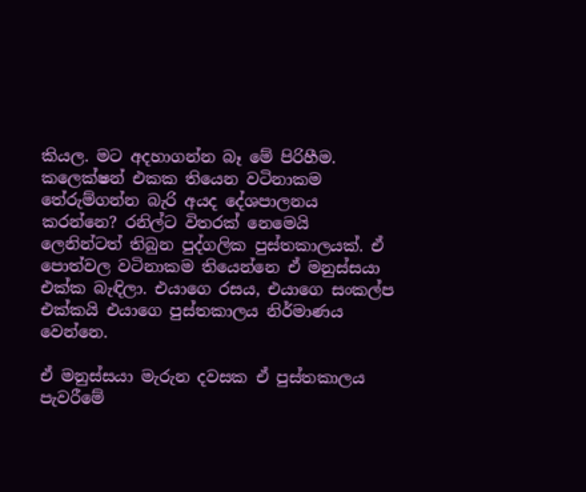කියල. මට අදහාගන්න බෑ මේ පිරිහීම. කලෙක්ෂන් එකක තියෙන වටිනාකම තේ‍රුම්ගන්න බැරි අයද දේශපාලනය කරන්නෙ? රනිල්ට විතරක් නෙමෙයි ලෙනින්ටත් තිබුන පුද්ගලික පුස්තකාලයක්. ඒ පොත්වල වටිනාකම තියෙන්නෙ ඒ මනුස්සයා එක්ක බැඳිලා. එයාගෙ රසය, එයාගෙ සංකල්ප එක්කයි එයාගෙ පුස්තකාලය නිර්මාණය වෙන්නෙ.

ඒ මනුස්සයා මැරුන දවසක ඒ පුස්තකාලය පැවරීමේ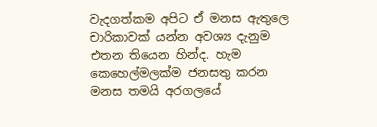වැදගත්කම අපිට ඒ මනස ඇතුලෙ චාරිකාවක් යන්න අවශ්‍ය දැනුම එතන තියෙන හින්ද. හැම කෙහෙල්මලක්ම ජනසතු කරන මනස තමයි අරගලයේ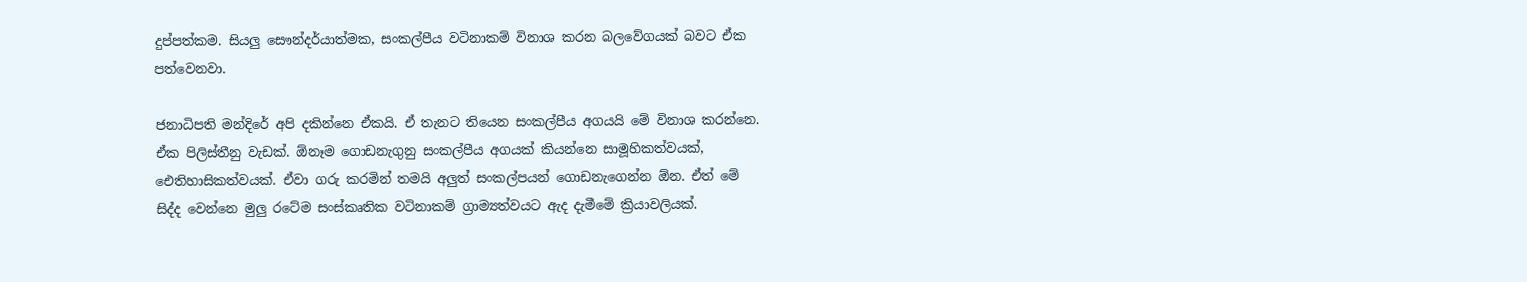දුප්පත්කම. සියලු ‍සෞන්දර්යාත්මක, සංකල්පීය වටිනාකම් විනාශ කරන බලවේගයක් බවට ඒක පත්වෙනවා.

ජනාධිපති මන්දිරේ අපි දකින්නෙ ඒකයි. ඒ තැනට තියෙන සංකල්පීය අගයයි මේ විනාශ කරන්නෙ. ඒක පිලිස්තීනු වැඩක්. ඕනෑම ගොඩනැගුනු සංකල්පීය අගයක් කියන්නෙ සාමූහිකත්වයක්, ඓතිහාසිකත්වයක්. ඒවා ගරු කරමින් තමයි අලුත් සංකල්පයන් ගොඩනැගෙන්න ඕන. ඒත් මේ සිද්ද වෙන්නෙ මුලු රටේම සංස්කෘතික වටිනාකම් ග්‍රාම්‍යත්වයට ඇද දැමීමේ ක්‍රියාවලියක්.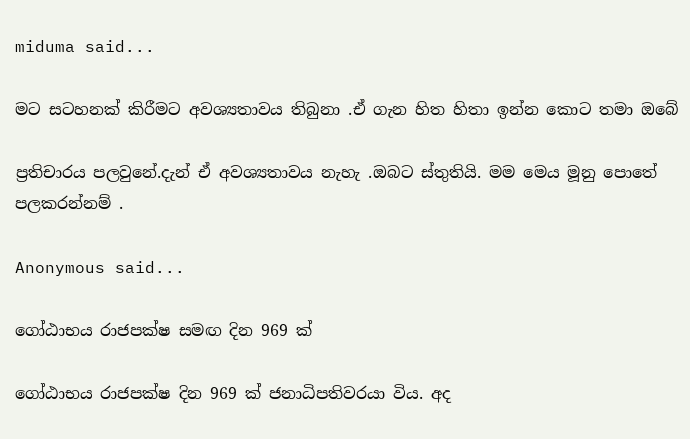miduma said...

මට සටහනක් කිරීමට අවශ්‍යතාවය තිබුනා .ඒ ගැන හිත හිතා ඉන්න කොට තමා ඔබේ

ප්‍රතිචාරය පලවුනේ.දැන් ඒ අවශ්‍යතාවය නැහැ .ඔබට ස්තුතියි. මම මෙය මූනු පොතේ පලකරන්නම් .

Anonymous said...

ගෝඨාභය රාජපක්ෂ සමඟ දින 969 ක්

ගෝඨාභය රාජපක්ෂ දින 969 ක් ජනාධිපතිවරයා විය. අද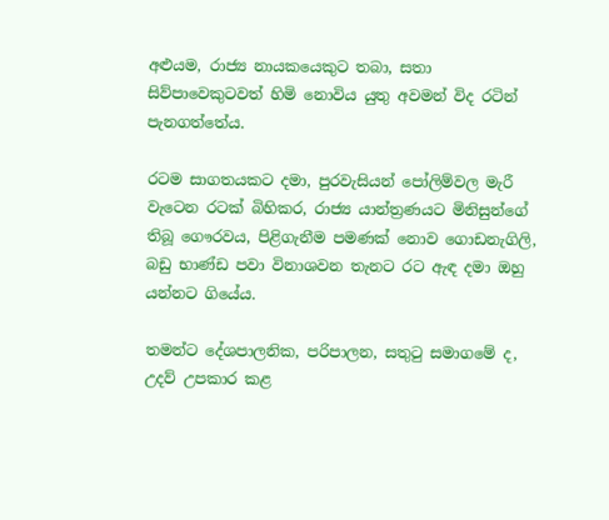අළුයම, රාජ්‍ය නායකයෙකුට තබා, සතා සිව්පාවෙකුටවත් හිමි නොවිය යුතු අවමන් විද රටින් පැනගත්තේය.

රටම සාගතයකට දමා, පුරවැසියන් පෝලිම්වල මැරී වැටෙන රටක් බිහිකර, රාජ්‍ය යාන්ත්‍රණයට මිනිසුන්ගේ තිබූ ගෞරවය, පිළිගැනීම පමණක් නොව ගොඩනැගිලි, බඩු භාණ්ඩ පවා විනාශවන තැනට රට ඇඳ දමා ඔහු යන්නට ගියේය.

තමන්ට දේශපාලනික, පරිපාලන, සතුටු සමාගමේ ද, උදව් උපකාර කළ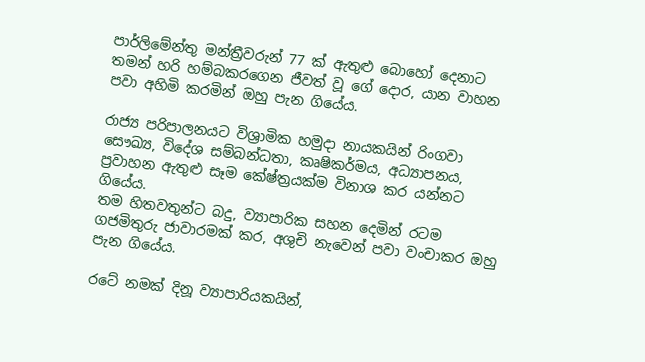පාර්ලිමේන්තු මන්ත්‍රීවරුන් 77 ක් ඇතුළු බොහෝ දෙනාට තමන් හරි හම්බකරගෙන ජීවත් වූ ගේ දොර, යාන වාහන පවා අහිමි කරමින් ඔහු පැන ගියේය.

රාජ්‍ය පරිපාලනයට විශ්‍රාමික හමුදා නායකයින් රිංගවා සෞඛ්‍ය, විදේශ සම්බන්ධතා, කෘෂිකර්මය, අධ්‍යාපනය, ප්‍රවාහන ඇතුළු සෑම කේෂ්ත්‍රයක්ම විනාශ කර යන්නට ගියේය.
තම හිතවතුන්ට බදු, ව්‍යාපාරික සහන දෙමින් රටම ගජමිතුරු ජාවාරමක් කර, අශුචි නැවෙන් පවා වංචාකර ඔහු පැන ගියේය.

රටේ නමක් දිනූ ව්‍යාපාරියකයින්,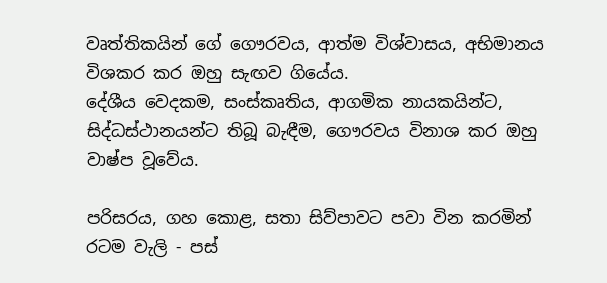වෘත්තිකයින් ගේ ගෞරවය, ආත්ම විශ්වාසය, අභිමානය විශකර කර ඔහු සැඟව ගියේය.
දේශීය වෙදකම, සංස්කෘතිය, ආගමික නායකයින්ට, සිද්ධස්ථානයන්ට තිබූ බැඳීම, ගෞරවය විනාශ කර ඔහු වාෂ්ප වූවේය.

පරිසරය, ගහ කොළ, සතා සිව්පාවට පවා වින කරමින් රටම වැලි - පස්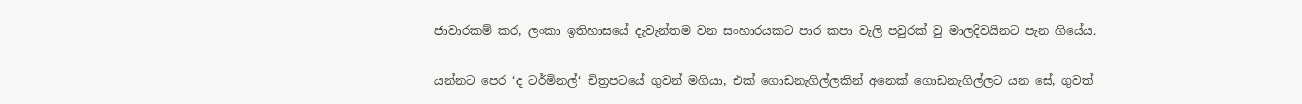ජාවාරකම් කර, ලංකා ඉතිහාසයේ දැවැන්තම වන සංහාරයකට පාර කපා වැලි පවුරක් වු මාලදිවයිනට පැන ගියේය.

යන්නට පෙර ‘ද ටර්මිනල්‘ චිත්‍රපටයේ ගුවන් මගියා, එක් ගොඩනැගිල්ලකින් අනෙක් ගොඩනැගිල්ලට යන සේ, ගුවත්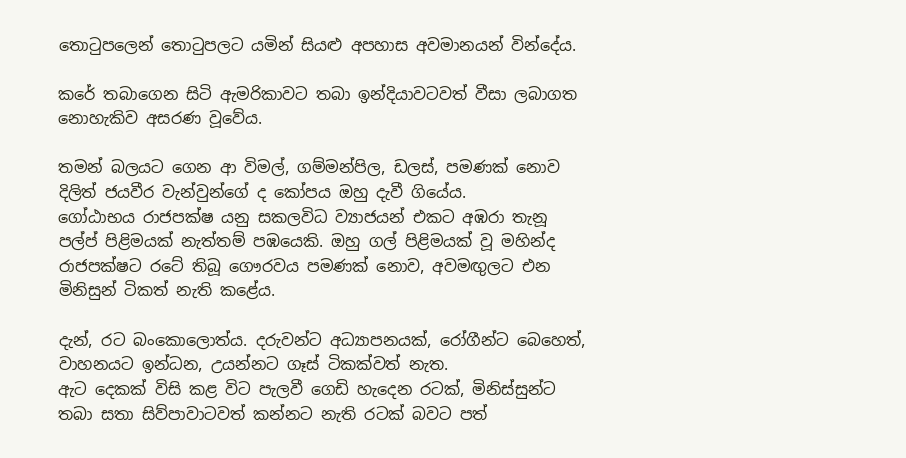තොටුපලෙන් තොටුපලට යමින් සියළු අපහාස අවමානයන් වින්දේය.

කරේ තබාගෙන සිටි ඇමරිකාවට තබා ඉන්දියාවටවත් වීසා ලබාගත නොහැකිව අසරණ වූවේය.

තමන් බලයට ගෙන ආ විමල්, ගම්මන්පිල, ඩලස්, පමණක් නොව දිලිත් ජයවීර වැන්වුන්ගේ ද කෝපය ඔහු දැවී ගියේය.
ගෝඨාභය රාජපක්ෂ යනු සකලවිධ ව්‍යාජයන් එකට අඹරා තැනූ පල්ප් පිළිමයක් නැත්තම් පඹයෙකි. ඔහු ගල් පිළිමයක් වූ මහින්ද රාජපක්ෂට රටේ තිබූ ගෞරවය පමණක් නොව, අවමඟුලට එන මිනිසුන් ටිකත් නැති කළේය.

දැන්, රට බංකොලොත්ය. දරුවන්ට අධ්‍යාපනයක්, රෝගීන්ට බෙහෙත්, වාහනයට ඉන්ධන, උයන්නට ගෑස් ටිකක්වත් නැත.
ඇට දෙකක් විසි කළ විට පැලවී ගෙඩි හැදෙන රටක්, මිනිස්සුන්ට තබා සතා සිව්පාවාටවත් කන්නට නැති රටක් බවට පත්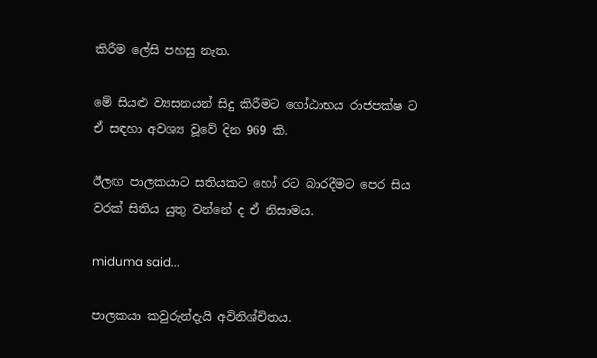කිරීම ලේසි පහසු නැත.

මේ සියළු ව්‍යසනයන් සිදු කිරීමට ගෝඨාභය රාජපක්ෂ ට ඒ සඳහා අවශ්‍ය වූවේ දින 969 කි.

ඊලඟ පාලකයාට සතියකට හෝ රට බාරදීමට පෙර සිය වරක් සිතිය යුතු වන්නේ ද ඒ නිසාමය.

miduma said...

පාලකයා කවුරුන්දැයි අවිනිශ්චිතය.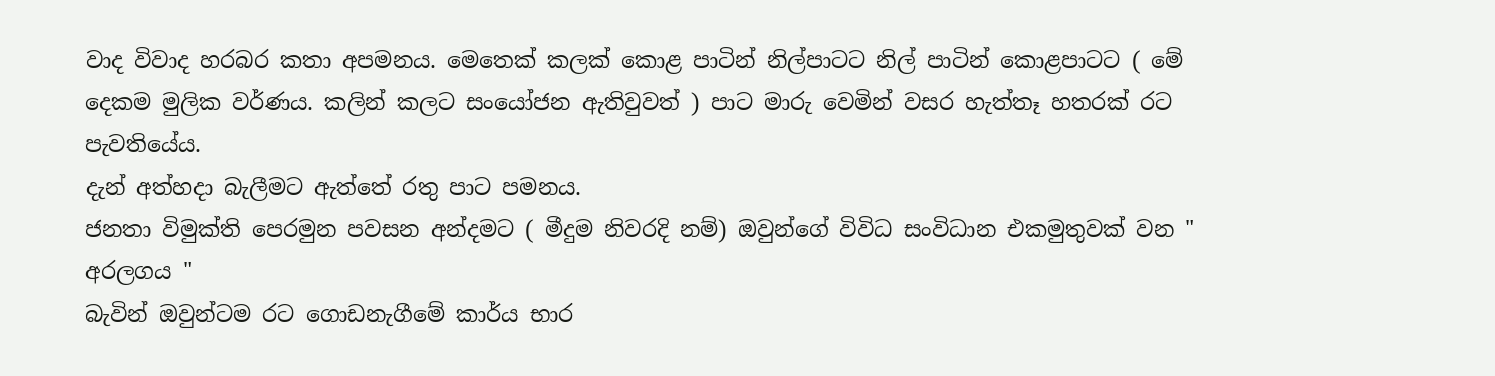වාද විවාද හරබර කතා අපමනය. මෙතෙක් කලක් කොළ පාටින් නිල්පාටට නිල් පාටින් කොළපාටට ( මේ දෙකම මුලික වර්ණය. කලින් කලට සංයෝජන ඇතිවුවත් ) පාට මාරු වෙමින් වසර හැත්තෑ හතරක් රට පැවතියේය.
දැන් අත්හදා බැලීමට ඇත්තේ රතු පාට පමනය.
ජනතා විමුක්ති පෙරමුන පවසන අන්දමට ( මීදුම නිවරදි නම්) ඔවුන්ගේ විවිධ සංවිධාන එකමුතුවක් වන " අරලගය "
බැවින් ඔවුන්ටම රට ගොඩනැගීමේ කාර්ය භාර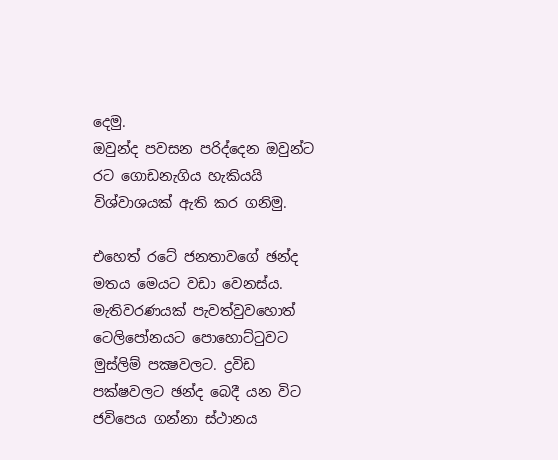දෙමු.
ඔවුන්ද පවසන පරිද්දෙන ඔවුන්ට රට ගොඩනැගිය හැකියයි විශ්වාශයක් ඇති කර ගනිමු.

එහෙත් රටේ ජනතාවගේ ඡන්ද මතය මෙයට වඩා වෙනස්ය. මැතිවරණයක් පැවත්වුවහොත් ටෙලිපෝනයට පොහොට්ටුවට
මුස්ලිම් පක්‍ෂවලට. ද්‍රවිඩ පක්ෂවලට ඡන්ද බෙදී යන විට ජවිපෙය ගන්නා ස්ථානය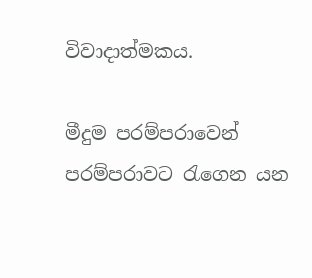විවාදාත්මකය.

මීදුම පරම්පරාවෙන් පරම්පරාවට රැගෙන යන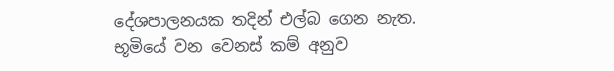දේශපාලනයක තදින් එල්බ ගෙන නැත. භූමියේ වන වෙනස් කම් අනුව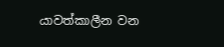යාවත්කාලීන වන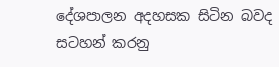දේශපාලන අදහසක සිටින බවද සටහන් කරනු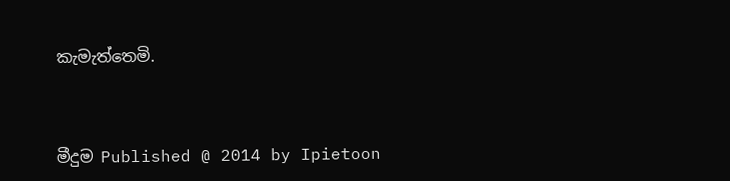කැමැත්තෙමි.



මීදුම Published @ 2014 by Ipietoon